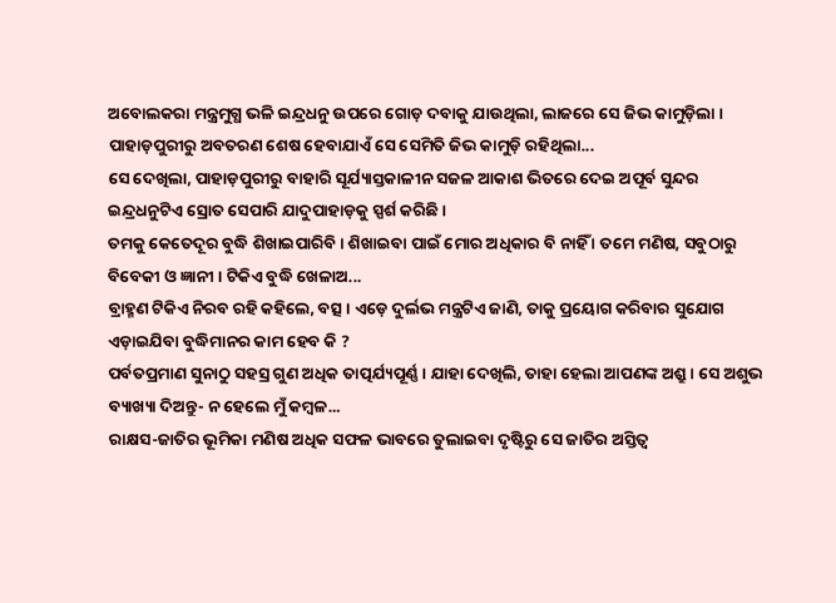ଅବୋଲକରା ମନ୍ତ୍ରମୁଗ୍ଧ ଭଳି ଇନ୍ଦ୍ରଧନୁ ଉପରେ ଗୋଡ଼ ଦବାକୁ ଯାଉଥିଲା, ଲାଜରେ ସେ ଜିଭ କାମୁଡ଼ିଲା । ପାହାଡ଼ପୁରୀରୁ ଅବତରଣ ଶେଷ ହେବାଯାଏଁ ସେ ସେମିତି ଜିଭ କାମୁଡ଼ି ରହିଥିଲା...
ସେ ଦେଖିଲା, ପାହାଡ଼ପୁରୀରୁ ବାହାରି ସୂର୍ଯ୍ୟାସ୍ତକାଳୀନ ସଜଳ ଆକାଶ ଭିତରେ ଦେଇ ଅପୂର୍ବ ସୁନ୍ଦର ଇନ୍ଦ୍ରଧନୁଟିଏ ସ୍ରୋତ ସେପାରି ଯାଦୁପାହାଡ଼କୁ ସ୍ପର୍ଶ କରିଛି ।
ତମକୁ କେତେଦୂର ବୁଦ୍ଧି ଶିଖାଇପାରିବି । ଶିଖାଇବା ପାଇଁ ମୋର ଅଧିକାର ବି ନାହିଁ । ତମେ ମଣିଷ, ସବୁଠାରୁ ବିବେକୀ ଓ ଜ୍ଞାନୀ । ଟିକିଏ ବୁଦ୍ଧି ଖେଳାଅ...
ବ୍ରାହ୍ମଣ ଟିକିଏ ନିରବ ରହି କହିଲେ, ବତ୍ସ । ଏଡ଼େ ଦୁର୍ଲଭ ମନ୍ତ୍ରଟିଏ ଜାଣି, ତାକୁ ପ୍ରୟୋଗ କରିବାର ସୁଯୋଗ ଏଡ଼ାଇଯିବା ବୁଦ୍ଧିମାନର କାମ ହେବ କି ?
ପର୍ବତପ୍ରମାଣ ସୁନାଠୁ ସହସ୍ର ଗୁଣ ଅଧିକ ତାତ୍ପର୍ଯ୍ୟପୂର୍ଣ୍ଣ । ଯାହା ଦେଖିଲି, ତାହା ହେଲା ଆପଣଙ୍କ ଅଶ୍ରୁ । ସେ ଅଶୁଭ ବ୍ୟାଖ୍ୟା ଦିଅନ୍ତୁ- ନ ହେଲେ ମୁଁ କମ୍ୱଳ...
ରାକ୍ଷସ-ଜାତିର ଭୂମିକା ମଣିଷ ଅଧିକ ସଫଳ ଭାବରେ ତୁଲାଇବା ଦୃଷ୍ଟିରୁ ସେ ଜାତିର ଅସ୍ତିତ୍ୱ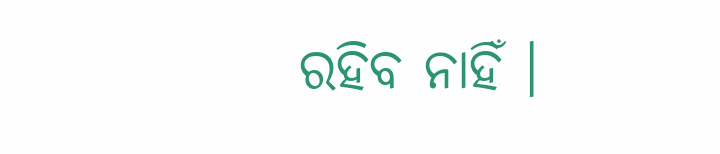ରହିବ ନାହିଁ ।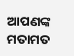ଆପଣଙ୍କ ମତାମତ